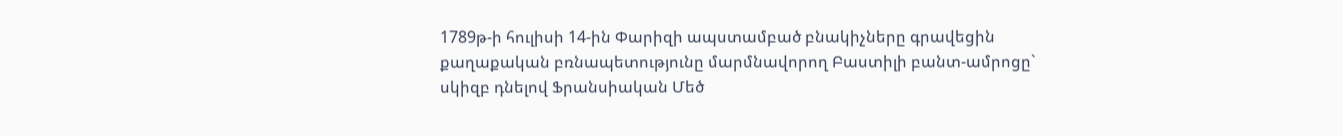1789թ-ի հուլիսի 14-ին Փարիզի ապստամբած բնակիչները գրավեցին քաղաքական բռնապետությունը մարմնավորող Բաստիլի բանտ-ամրոցը` սկիզբ դնելով Ֆրանսիական Մեծ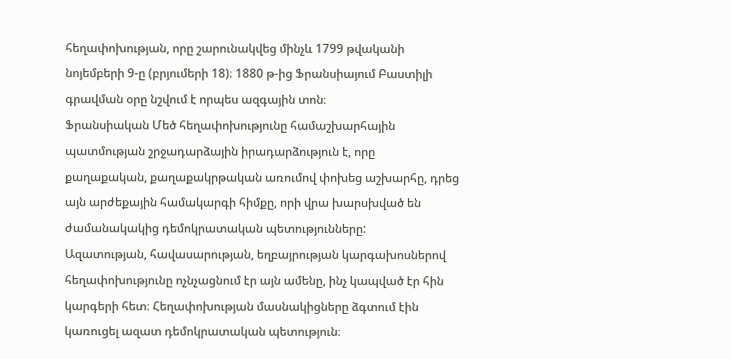հեղափոխության, որը շարունակվեց մինչև 1799 թվականի նոյեմբերի 9-ը (բրյումերի 18)։ 1880 թ-ից Ֆրանսիայում Բաստիլի գրավման օրը նշվում է որպես ազգային տոն։
Ֆրանսիական Մեծ հեղափոխությունը համաշխարհային պատմության շրջադարձային իրադարձություն է, որը քաղաքական, քաղաքակրթական առումով փոխեց աշխարհը, դրեց այն արժեքային համակարգի հիմքը, որի վրա խարսխված են ժամանակակից դեմոկրատական պետությունները:
Ազատության, հավասարության, եղբայրության կարգախոսներով հեղափոխությունը ոչնչացնում էր այն ամենը, ինչ կապված էր հին կարգերի հետ։ Հեղափոխության մասնակիցները ձգտում էին կառուցել ազատ դեմոկրատական պետություն։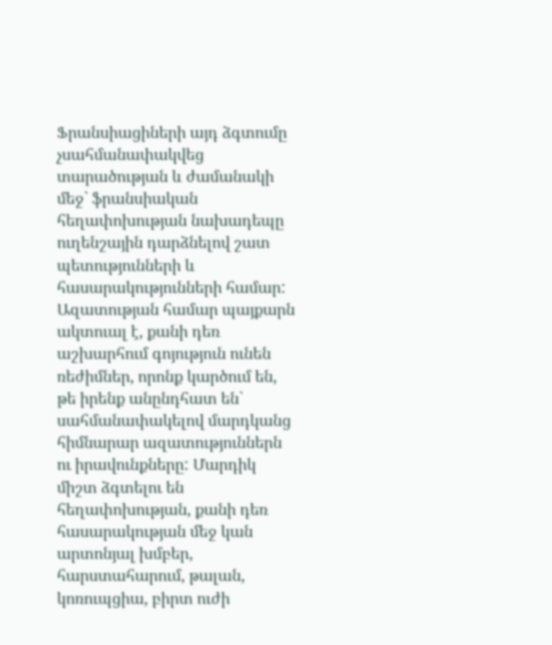Ֆրանսիացիների այդ ձգտումը չսահմանափակվեց տարածության և ժամանակի մեջ` ֆրանսիական հեղափոխության նախադեպը ուղենշային դարձնելով շատ պետությունների և հասարակությունների համար:
Ազատության համար պայքարն ակտուալ է, քանի դեռ աշխարհում գոյություն ունեն ռեժիմներ, որոնք կարծում են, թե իրենք անընդհատ են` սահմանափակելով մարդկանց հիմնարար ազատություններն ու իրավունքները: Մարդիկ միշտ ձգտելու են հեղափոխության, քանի դեռ հասարակության մեջ կան արտոնյալ խմբեր, հարստահարում, թալան, կոռուպցիա, բիրտ ուժի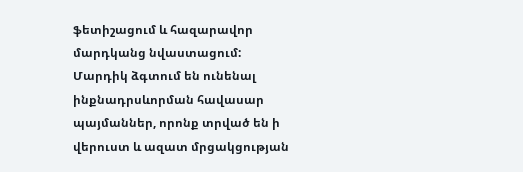ֆետիշացում և հազարավոր մարդկանց նվաստացում: Մարդիկ ձգտում են ունենալ ինքնադրսևորման հավասար պայմաններ, որոնք տրված են ի վերուստ և ազատ մրցակցության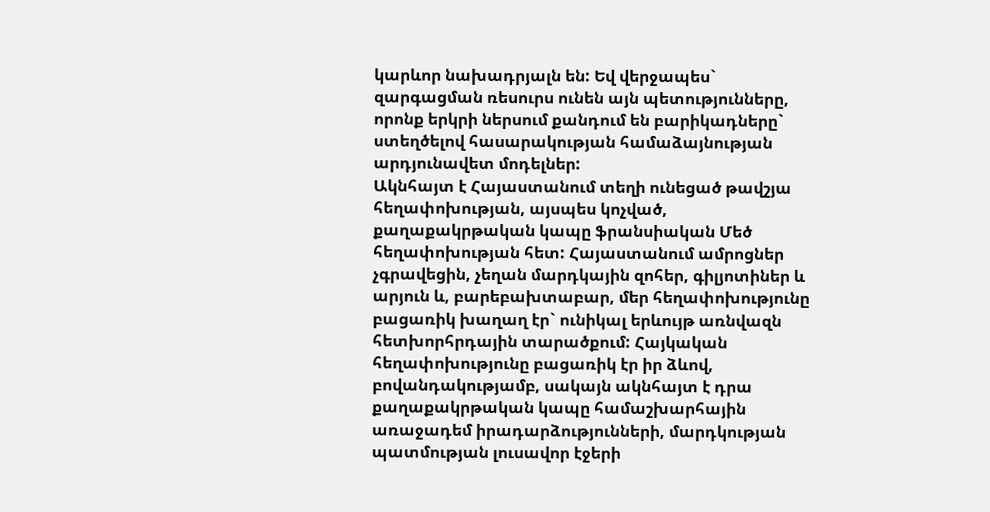կարևոր նախադրյալն են: Եվ վերջապես` զարգացման ռեսուրս ունեն այն պետությունները, որոնք երկրի ներսում քանդում են բարիկադները` ստեղծելով հասարակության համաձայնության արդյունավետ մոդելներ:
Ակնհայտ է Հայաստանում տեղի ունեցած թավշյա հեղափոխության, այսպես կոչված, քաղաքակրթական կապը ֆրանսիական Մեծ հեղափոխության հետ: Հայաստանում ամրոցներ չգրավեցին, չեղան մարդկային զոհեր, գիլյոտիներ և արյուն և, բարեբախտաբար, մեր հեղափոխությունը բացառիկ խաղաղ էր` ունիկալ երևույթ առնվազն հետխորհրդային տարածքում: Հայկական հեղափոխությունը բացառիկ էր իր ձևով, բովանդակությամբ, սակայն ակնհայտ է դրա քաղաքակրթական կապը համաշխարհային առաջադեմ իրադարձությունների, մարդկության պատմության լուսավոր էջերի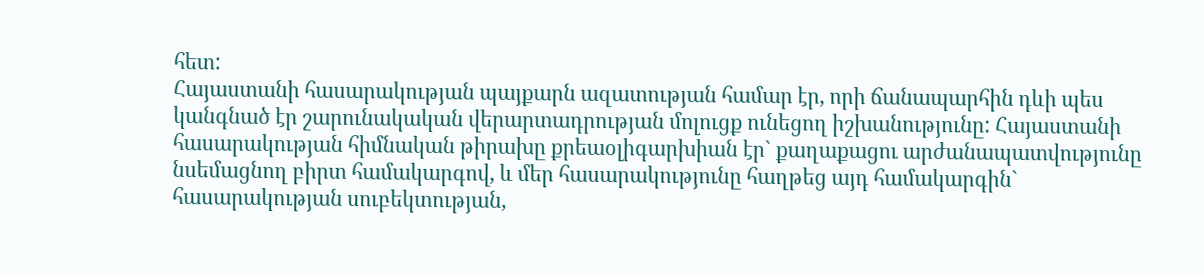հետ:
Հայաստանի հասարակության պայքարն ազատության համար էր, որի ճանապարհին դևի պես կանգնած էր շարունակական վերարտադրության մոլուցք ունեցող իշխանությունը: Հայաստանի հասարակության հիմնական թիրախը քրեաօլիգարխիան էր` քաղաքացու արժանապատվությունը նսեմացնող բիրտ համակարգով, և մեր հասարակությունը հաղթեց այդ համակարգին` հասարակության սուբեկտության,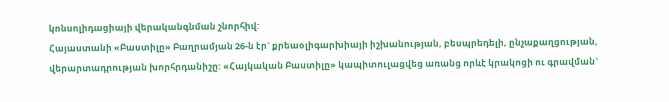կոնսոլիդացիայի վերականգնման շնորհիվ:
Հայաստանի «Բաստիլը» Բաղրամյան 26-ն էր` քրեաօլիգարխիայի իշխանության, բեսպրեդելի, ընչաքաղցության, վերարտադրության խորհրդանիշը: «Հայկական Բաստիլը» կապիտուլացվեց առանց որևէ կրակոցի ու գրավման`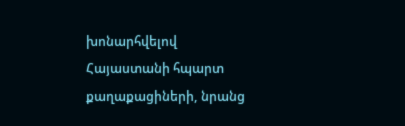խոնարհվելով Հայաստանի հպարտ քաղաքացիների, նրանց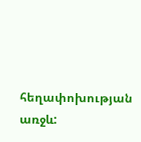հեղափոխության առջև: